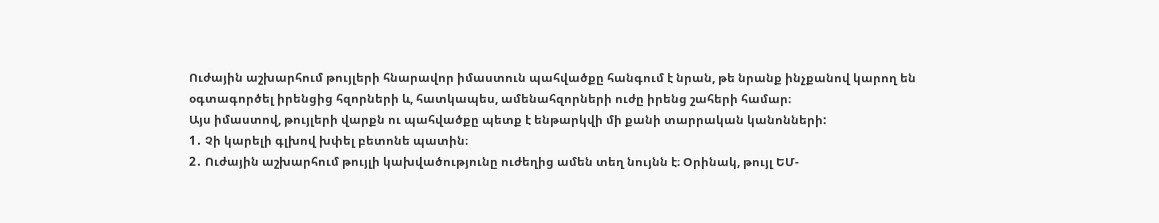Ուժային աշխարհում թույլերի հնարավոր իմաստուն պահվածքը հանգում է նրան, թե նրանք ինչքանով կարող են օգտագործել իրենցից հզորների և, հատկապես, ամենահզորների ուժը իրենց շահերի համար։
Այս իմաստով, թույլերի վարքն ու պահվածքը պետք է ենթարկվի մի քանի տարրական կանոնների:
1․ Չի կարելի գլխով խփել բետոնե պատին։
2․ Ուժային աշխարհում թույլի կախվածությունը ուժեղից ամեն տեղ նույնն է։ Օրինակ, թույլ ԵՄ-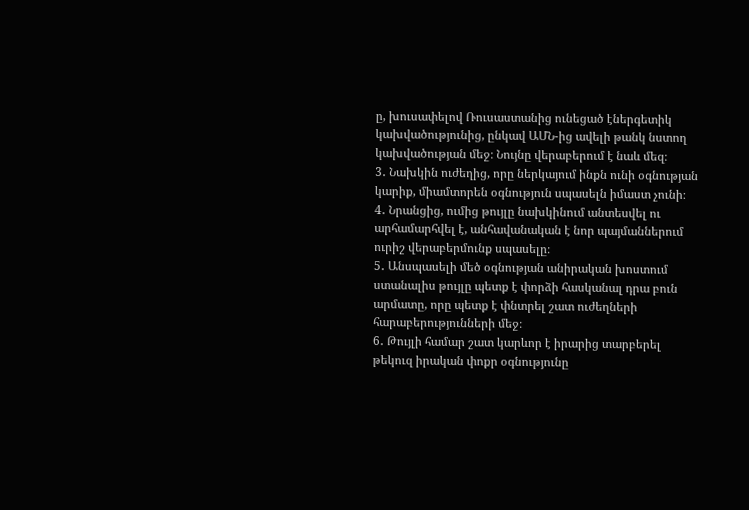ը, խուսափելով Ռուսաստանից ունեցած էներգետիկ կախվածությունից, ընկավ ԱՄՆ-ից ավելի թանկ նստող կախվածության մեջ։ Նույնը վերաբերում է նաև մեզ։
3․ Նախկին ուժեղից, որը ներկայում ինքն ունի օգնության կարիք, միամտորեն օգնություն սպասելն իմաստ չունի։
4․ Նրանցից, ումից թույլը նախկինում անտեսվել ու արհամարհվել է, անհավանական է նոր պայմաններում ուրիշ վերաբերմունք սպասելը։
5․ Անսպասելի մեծ օգնության անիրական խոստում ստանալիս թույլը պետք է փորձի հասկանալ դրա բուն արմատը, որը պետք է փնտրել շատ ուժեղների հարաբերությունների մեջ։
6․ Թույլի համար շատ կարևոր է իրարից տարբերել թեկուզ իրական փոքր օգնությունը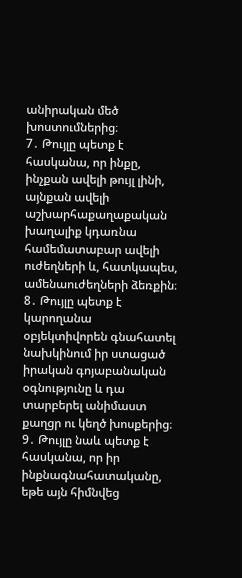անիրական մեծ խոստումներից։
7․ Թույլը պետք է հասկանա, որ ինքը, ինչքան ավելի թույլ լինի, այնքան ավելի աշխարհաքաղաքական խաղալիք կդառնա համեմատաբար ավելի ուժեղների և, հատկապես, ամենաուժեղների ձեռքին։
8․ Թույլը պետք է կարողանա օբյեկտիվորեն գնահատել նախկինում իր ստացած իրական գոյաբանական օգնությունը և դա տարբերել անիմաստ քաղցր ու կեղծ խոսքերից։
9․ Թույլը նաև պետք է հասկանա, որ իր ինքնագնահատականը, եթե այն հիմնվեց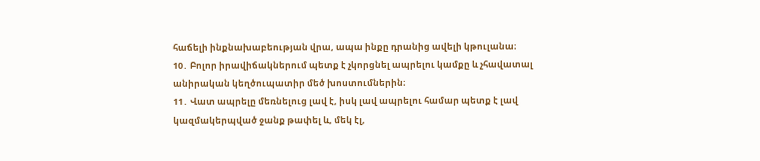հաճելի ինքնախաբեության վրա, ապա ինքը դրանից ավելի կթուլանա։
10․ Բոլոր իրավիճակներում պետք է չկորցնել ապրելու կամքը և չհավատալ անիրական կեղծուպատիր մեծ խոստումներին։
11․ Վատ ապրելը մեռնելուց լավ է, իսկ լավ ապրելու համար պետք է լավ կազմակերպված ջանք թափել և, մեկ էլ,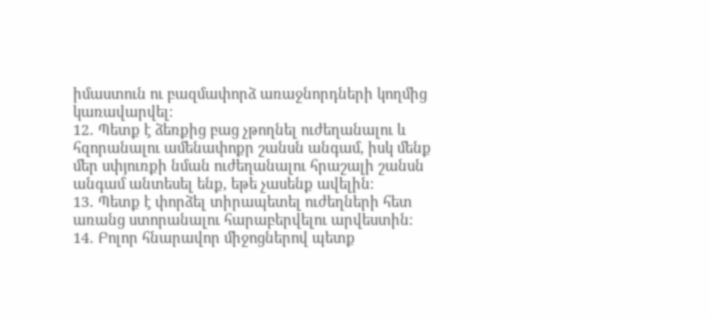իմաստուն ու բազմափորձ առաջնորդների կողմից կառավարվել։
12․ Պետք է ձեռքից բաց չթողնել ուժեղանալու և հզորանալու ամենափոքր շանսն անգամ, իսկ մենք մեր սփյուռքի նման ուժեղանալու հրաշալի շանսն անգամ անտեսել ենք, եթե չասենք ավելին։
13․ Պետք է փորձել տիրապետել ուժեղների հետ առանց ստորանալու հարաբերվելու արվեստին։
14․ Բոլոր հնարավոր միջոցներով պետք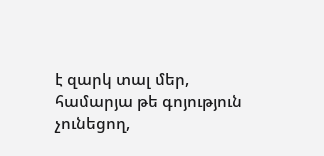է զարկ տալ մեր, համարյա թե գոյություն չունեցող,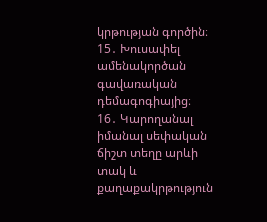կրթության գործին։
15․ Խուսափել ամենակործան գավառական դեմագոգիայից։
16․ Կարողանալ իմանալ սեփական ճիշտ տեղը արևի տակ և քաղաքակրթություն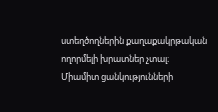ստեղծողներին քաղաքակրթական ողորմելի խրատներ չտալ։
Միամիտ ցանկությունների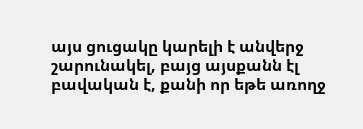այս ցուցակը կարելի է անվերջ շարունակել, բայց այսքանն էլ բավական է, քանի որ եթե առողջ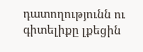դատողությունն ու գիտելիքը լքեցին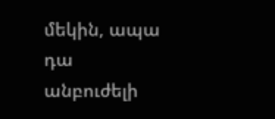մեկին, ապա դա անբուժելի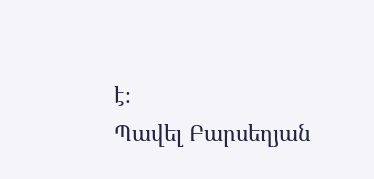է։
Պավել Բարսեղյան